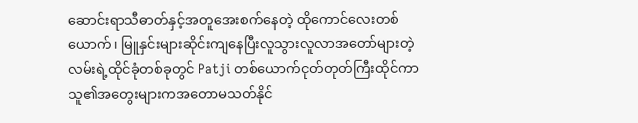ဆောင်းရာသီဓာတ်နှင့်အတူအေးစက်နေတဲ့ ထိုကောင်လေးတစ်ယောက်၊ မြူနှင်းများဆိုင်းကျနေပြီးလူသွားလူလာအတော်များတဲ့လမ်းရဲ့ထိုင်ခုံတစ်ခုတွင် Patji တစ်ယောက်ငုတ်တုတ်ကြီးထိုင်ကာသူ၏အတွေးများကအတောမသတ်နိုင်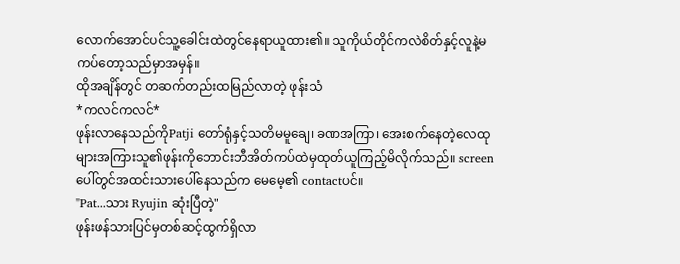လောက်အောင်ပင်သူ့ခေါင်းထဲတွင်နေရာယူထား၏။ သူကိုယ်တိုင်ကလဲစိတ်နှင့်လူနဲ့မကပ်တော့သည်မှာအမှန်။
ထိုအချိန်တွင် တဆက်တည်းထမြည်လာတဲ့ ဖုန်းသံ
*ကလင်ကလင်*
ဖုန်းလာနေသည်ကိုPatji တော်ရုံနှင့်သတိမမူချေ၊ ခဏအကြာ၊ အေးစက်နေတဲ့လေထုများအကြားသူ၏ဖုန်းကိုဘောင်းဘီအိတ်ကပ်ထဲမှထုတ်ယူကြည့်မိလိုက်သည်။ screenပေါ်တွင်အထင်းသားပေါ်နေသည်က မေမေ့၏ contactပင်။
"Pat...သား Ryujin ဆုံးပြီတဲ့"
ဖုန်းဖန်သားပြင်မှတစ်ဆင့်ထွက်ရှိလာ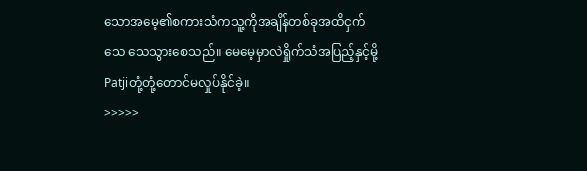သောအမေ့၏စကားသံကသူ့ကိုအချိန်တစ်ခုအထိငှက်သေ သေသွားစေသည်။ မေမေ့မှာလဲရှိုက်သံအပြည့်နှင့်မို့ Patjiတုံ့တုံ့တောင်မလှုပ်နိုင်ခဲ့။
>>>>>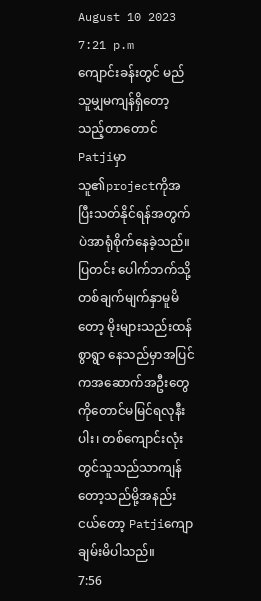August 10 2023
7:21 p.m
ကျောင်းခန်းတွင် မည်သူမျှမကျန်ရှိတော့သည့်တာတောင် Patjiမှာသူ၏projectကိုအပြီးသတ်နိုင်ရန်အတွက်ပဲအာရုံစိုက်နေခဲ့သည်။ ပြတင်း ပေါက်ဘက်သို့တစ်ချက်မျက်နှာမူမိတော့ မိုးများသည်းထန်စွာရွာ နေသည်မှာအပြင်ကအဆောက်အဦးတွေကိုတောင်မမြင်ရလုနီးပါး၊ တစ်ကျောင်းလုံးတွင်သူသည်သာကျန် တော့သည်မို့အနည်းငယ်တော့ Patjiကျောချမ်းမိပါသည်။
7:56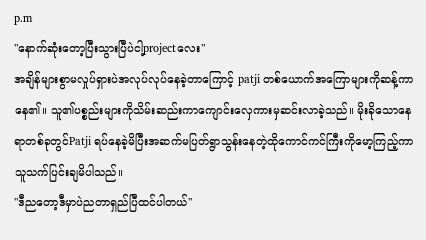p.m
"နောက်ဆုံးတော့ပြီးသွားပြီပဲငါ့projectလေး"
အချိန်များစွာမလှုပ်ရှားပဲအလုပ်လုပ်နေခဲ့တာကြောင့် patji တစ်ယောက်အကြောများကိုဆန့်ကာနေ၏။ သူ၏ပစ္စည်းများကိုသိမ်းဆည်းကာကျောင်းလှေကားမှဆင်းလာခဲ့သည်။ မိုးခိုသောနေရာတစ်ခုတွင်Patji ရပ်နေခဲ့မိပြီးအဆက်မပြတ်ရွာသွန်းနေတဲ့ထိုကောင်ကင်ကြီးကိုမော့ကြည့်ကာသူသက်ပြင်းချမိပါသည်။
"ဒီညတော့ဒီမှာပဲညတာရှည်ပြီထင်ပါတယ်"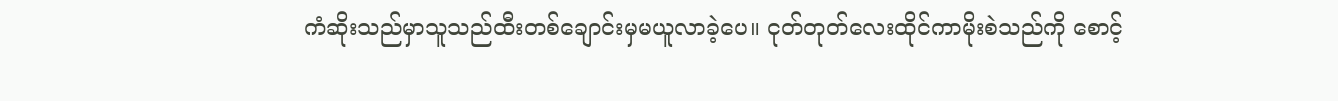ကံဆိုးသည်မှာသူသည်ထီးတစ်ချောင်းမှမယူလာခဲ့ပေ။ ငုတ်တုတ်လေးထိုင်ကာမိုးစဲသည်ကို စောင့်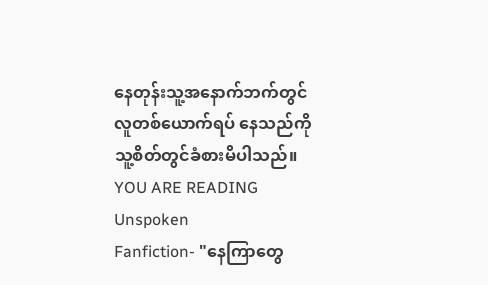နေတုန်းသူ့အနောက်ဘက်တွင်လူတစ်ယောက်ရပ် နေသည်ကိုသူ့စိတ်တွင်ခံစားမိပါသည်။
YOU ARE READING
Unspoken
Fanfiction- "နေကြာတွေ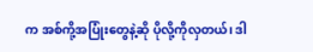က အစ်ကို့အပြုံးတွေနဲ့ဆို ပိုလို့ကိုလှတယ်၊ ဒါ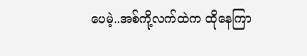ပေမဲ့..အစ်ကို့လက်ထဲက ထိုနေကြာ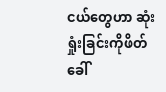ငယ်တွေဟာ ဆုံးရှုံးခြင်းကိုဖိတ်ခေါ်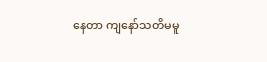နေတာ ကျနော်သတိမမူ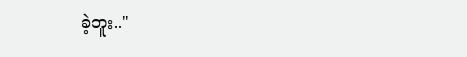ခဲ့ဘူး.."